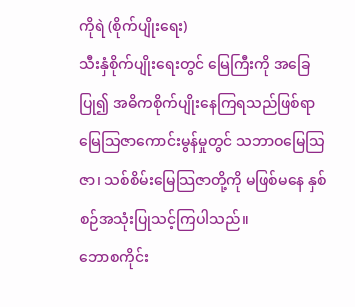ကိုရဲ (စိုက်ပျိုးရေး)
သီးနှံစိုက်ပျိုးရေးတွင် မြေကြီးကို အခြေပြု၍ အဓိကစိုက်ပျိုးနေကြရသည်ဖြစ်ရာ မြေသြဇာကောင်းမွန်မှုတွင် သဘာဝမြေသြဇာ၊ သစ်စိမ်းမြေသြဇာတို့ကို မဖြစ်မနေ နှစ်စဉ်အသုံးပြုသင့်ကြပါသည်။
ဘောစကိုင်း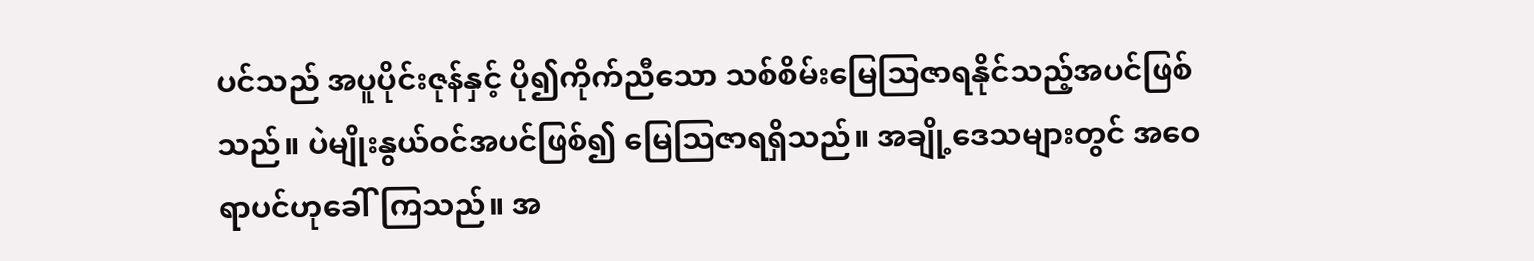ပင်သည် အပူပိုင်းဇုန်နှင့် ပို၍ကိုက်ညီသော သစ်စိမ်းမြေသြဇာရနိုင်သည့်အပင်ဖြစ်သည်။ ပဲမျိုးနွယ်ဝင်အပင်ဖြစ်၍ မြေသြဇာရရှိသည်။ အချို့ဒေသများတွင် အဝေရာပင်ဟုခေါ်ကြသည်။ အ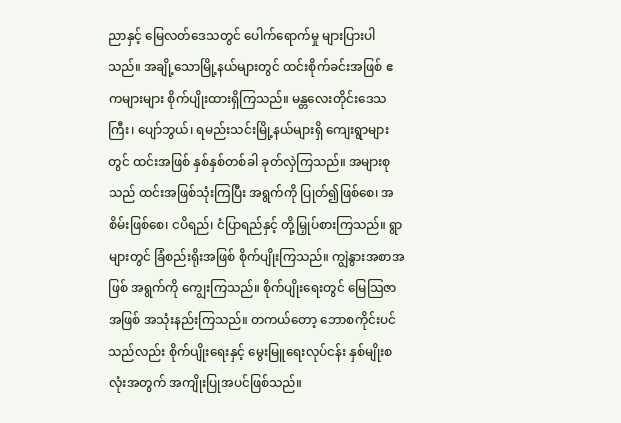ညာနှင့် မြေလတ်ဒေသတွင် ပေါက်ရောက်မှု များပြားပါသည်။ အချို့သောမြို့နယ်များတွင် ထင်းစိုက်ခင်းအဖြစ် ဧကများများ စိုက်ပျိုးထားရှိကြသည်။ မန္တလေးတိုင်းဒေသကြီး၊ ပျော်ဘွယ်၊ ရမည်းသင်းမြို့နယ်များရှိ ကျေးရွာများတွင် ထင်းအဖြစ် နှစ်နှစ်တစ်ခါ ခုတ်လှဲကြသည်။ အများစုသည် ထင်းအဖြစ်သုံးကြပြီး အရွက်ကို ပြုတ်၍ဖြစ်စေ၊ အစိမ်းဖြစ်စေ၊ ငပိရည်၊ ငံပြာရည်နှင့် တို့မြှုပ်စားကြသည်။ ရွာများတွင် ခြံစည်းရိုးအဖြစ် စိုက်ပျိုးကြသည်။ ကျွဲနွားအစာအဖြစ် အရွက်ကို ကျွေးကြသည်။ စိုက်ပျိုးရေးတွင် မြေသြဇာအဖြစ် အသုံးနည်းကြသည်။ တကယ်တော့ ဘောစကိုင်းပင်သည်လည်း စိုက်ပျိုးရေးနှင့် မွေးမြူရေးလုပ်ငန်း နှစ်မျိုးစလုံးအတွက် အကျိုးပြုအပင်ဖြစ်သည်။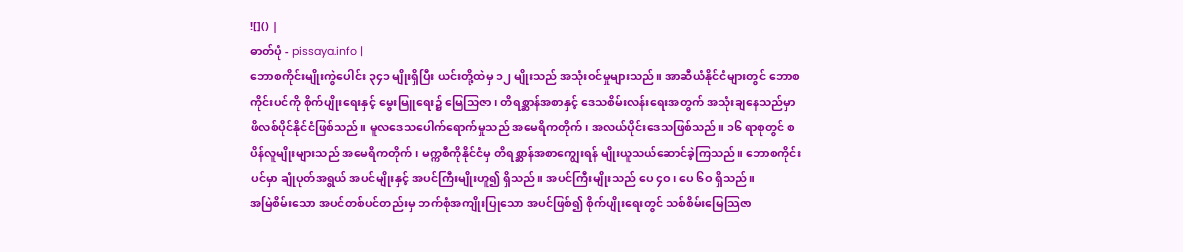![]() |
ဓာတ်ပုံ - pissaya.info |
ဘောစကိုင်းမျိုးကွဲပေါင်း ၃၄၁ မျိုးရှိပြီး ယင်းတို့ထဲမှ ၁၂ မျိုးသည် အသုံးဝင်မှုများသည်။ အာဆီယံနိုင်ငံများတွင် ဘောစကိုင်းပင်ကို စိုက်ပျိုးရေးနှင့် မွေးမြူရေး၌ မြေသြဇာ၊ တိရစ္ဆာန်အစာနှင့် ဒေသစိမ်းလန်းရေးအတွက် အသုံးချနေသည်မှာ ဖိလစ်ပိုင်နိုင်ငံဖြစ်သည်။ မူလဒေသပေါက်ရောက်မှုသည် အမေရိကတိုက်၊ အလယ်ပိုင်းဒေသဖြစ်သည်။ ၁၆ ရာစုတွင် စပိန်လူမျိုးများသည် အမေရိကတိုက်၊ မက္ကစီကိုနိုင်ငံမှ တိရစ္ဆာန်အစာကျွေးရန် မျိုးယူသယ်ဆောင်ခဲ့ကြသည်။ ဘောစကိုင်းပင်မှာ ချုံပုတ်အရွယ် အပင်မျိုးနှင့် အပင်ကြီးမျိုးဟူ၍ ရှိသည်။ အပင်ကြီးမျိုးသည် ပေ ၄ဝ၊ ပေ ၆ဝ ရှိသည်။
အမြဲစိမ်းသော အပင်တစ်ပင်တည်းမှ ဘက်စုံအကျိုးပြုသော အပင်ဖြစ်၍ စိုက်ပျိုးရေးတွင် သစ်စိမ်းမြေသြဇာ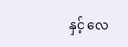နှင့် လေ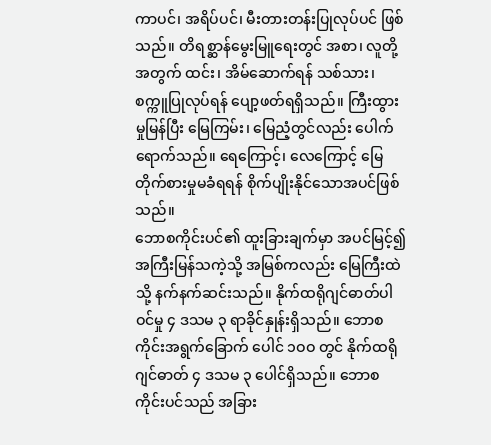ကာပင်၊ အရိပ်ပင်၊ မီးတားတန်းပြုလုပ်ပင် ဖြစ်သည်။ တိရစ္ဆာန်မွေးမြူရေးတွင် အစာ၊ လူတို့အတွက် ထင်း၊ အိမ်ဆောက်ရန် သစ်သား၊ စက္ကူပြုလုပ်ရန် ပျော့ဖတ်ရရှိသည်။ ကြီးထွားမှုမြန်ပြီး မြေကြမ်း၊ မြေညံ့တွင်လည်း ပေါက်ရောက်သည်။ ရေကြောင့်၊ လေကြောင့် မြေတိုက်စားမှုမခံရရန် စိုက်ပျိုးနိုင်သောအပင်ဖြစ်သည်။
ဘောစကိုင်းပင်၏ ထူးခြားချက်မှာ အပင်မြင့်၍ အကြီးမြန်သကဲ့သို့ အမြစ်ကလည်း မြေကြီးထဲသို့ နက်နက်ဆင်းသည်။ နိုက်ထရိုဂျင်ဓာတ်ပါဝင်မှု ၄ ဒသမ ၃ ရာခိုင်နှုန်းရှိသည်။ ဘောစကိုင်းအရွက်ခြောက် ပေါင် ၁ဝဝ တွင် နိုက်ထရိုဂျင်ဓာတ် ၄ ဒသမ ၃ ပေါင်ရှိသည်။ ဘောစကိုင်းပင်သည် အခြား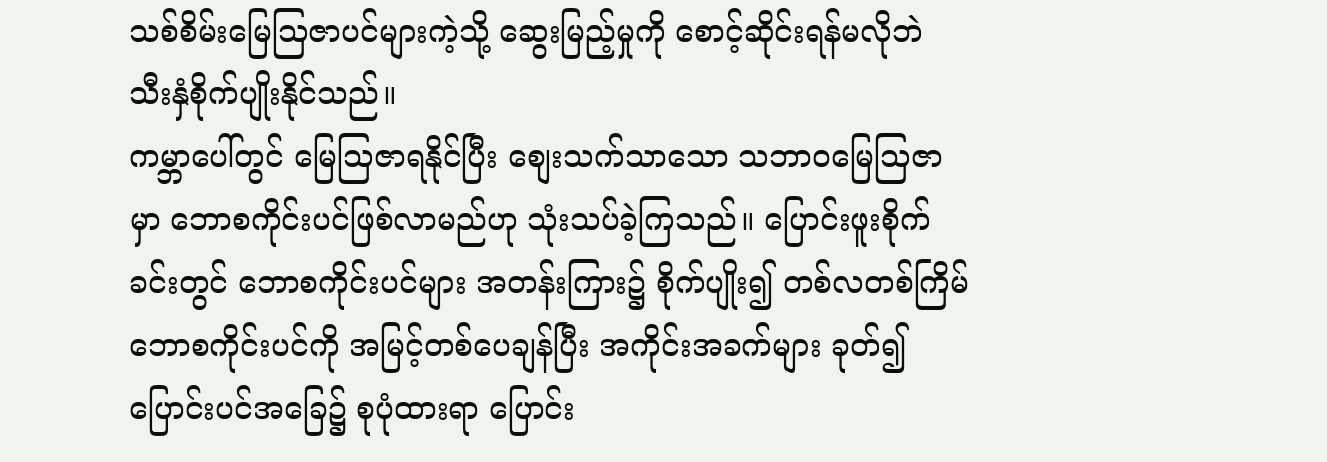သစ်စိမ်းမြေသြဇာပင်များကဲ့သို့ ဆွေးမြည့်မှုကို စောင့်ဆိုင်းရန်မလိုဘဲ သီးနှံစိုက်ပျိုးနိုင်သည်။
ကမ္ဘာပေါ်တွင် မြေသြဇာရနိုင်ပြီး စျေးသက်သာသော သဘာဝမြေသြဇာမှာ ဘောစကိုင်းပင်ဖြစ်လာမည်ဟု သုံးသပ်ခဲ့ကြသည်။ ပြောင်းဖူးစိုက်ခင်းတွင် ဘောစကိုင်းပင်များ အတန်းကြား၌ စိုက်ပျိုး၍ တစ်လတစ်ကြိမ် ဘောစကိုင်းပင်ကို အမြင့်တစ်ပေချန်ပြီး အကိုင်းအခက်များ ခုတ်၍ ပြောင်းပင်အခြေ၌ စုပုံထားရာ ပြောင်း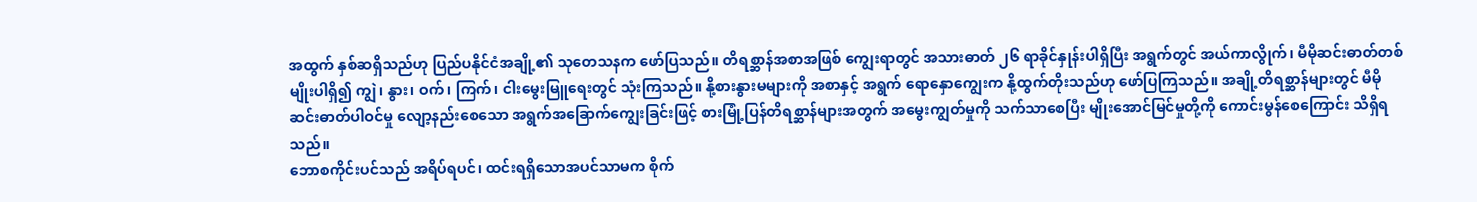အထွက် နှစ်ဆရှိသည်ဟု ပြည်ပနိုင်ငံအချို့၏ သုတေသနက ဖော်ပြသည်။ တိရစ္ဆာန်အစာအဖြစ် ကျွေးရာတွင် အသားဓာတ် ၂၆ ရာခိုင်နှုန်းပါရှိပြီး အရွက်တွင် အယ်ကာလွိုက်၊ မီမိုဆင်းဓာတ်တစ်မျိုးပါရှိ၍ ကျွဲ၊ နွား၊ ဝက်၊ ကြက်၊ ငါးမွေးမြူရေးတွင် သုံးကြသည်။ နို့စားနွားမများကို အစာနှင့် အရွက် ရောနှောကျွေးက နို့ထွက်တိုးသည်ဟု ဖော်ပြကြသည်။ အချို့တိရစ္ဆာန်များတွင် မီမိုဆင်းဓာတ်ပါဝင်မှု လျော့နည်းစေသော အရွက်အခြောက်ကျွေးခြင်းဖြင့် စားမြုံ့ပြန်တိရစ္ဆာန်များအတွက် အမွေးကျွတ်မှုကို သက်သာစေပြီး မျိုးအောင်မြင်မှုတို့ကို ကောင်းမွန်စေကြောင်း သိရှိရသည်။
ဘောစကိုင်းပင်သည် အရိပ်ရပင်၊ ထင်းရရှိသောအပင်သာမက စိုက်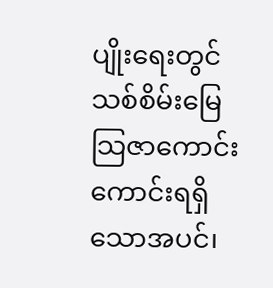ပျိုးရေးတွင် သစ်စိမ်းမြေသြဇာကောင်းကောင်းရရှိသောအပင်၊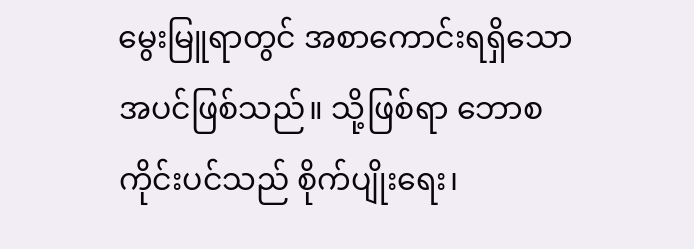မွေးမြူရာတွင် အစာကောင်းရရှိသော အပင်ဖြစ်သည်။ သို့ဖြစ်ရာ ဘောစကိုင်းပင်သည် စိုက်ပျိုးရေး၊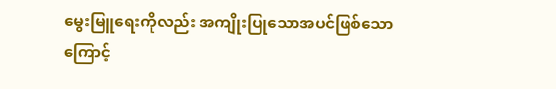မွေးမြူရေးကိုလည်း အကျိုးပြုသောအပင်ဖြစ်သောကြောင့်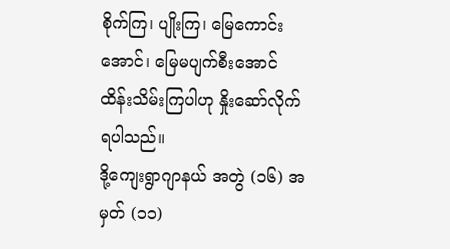စိုက်ကြ၊ ပျိုးကြ၊ မြေကောင်းအောင်၊ မြေမပျက်စီးအောင် ထိန်းသိမ်းကြပါဟု နှိုးဆော်လိုက်ရပါသည်။
ဒို့ကျေးရွာဂျာနယ် အတွဲ (၁၆) အမှတ် (၁၁)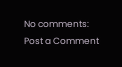No comments:
Post a Comment